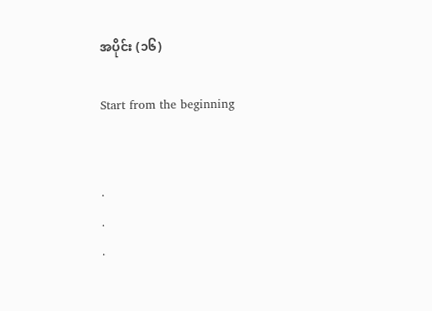အပိုင်း (၁၆)

Start from the beginning


.
.
.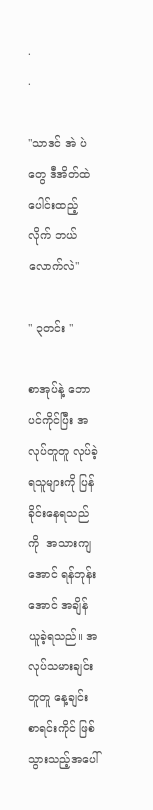.
.

"သာဒင် အဲ ပဲတွေ ဒီအိတ်ထဲ ပေါင်းထည့်လိုက် ဘယ်လောက်လဲ"

" ၃တင်း "

စာအုပ်နဲ့ ဘောပင်ကိုင်ပြီး အလုပ်တူတူ လုပ်ခဲ့ရသူများကို ပြန်ခိုင်းနေရသည်ကို  အသားကျအောင် ရန်ဘုန်းအောင် အချိန်ယူခဲ့ရသည်။ အလုပ်သမားချင်းတူတူ နေ့ချင်း စာရင်းကိုင် ဖြစ်သွားသည့်အပေါ်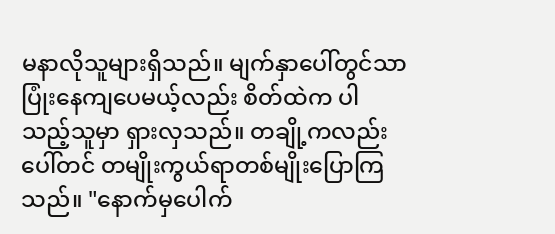မနာလိုသူများရှိသည်။ မျက်နှာပေါ်တွင်သာ ပြုံးနေကျပေမယ့်လည်း စိတ်ထဲက ပါသည့်သူမှာ ရှားလှသည်။ တချို့ကလည်း ပေါ်တင် တမျိုးကွယ်ရာတစ်မျိုးပြောကြသည်။ "နောက်မှပေါက်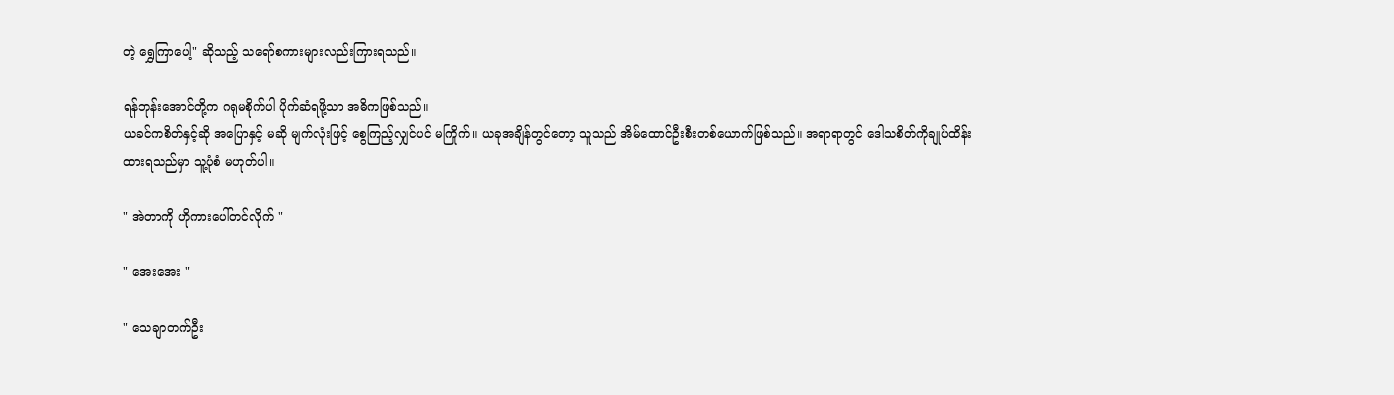တဲ့ ရွှေကြာပေါ့" ဆိုသည့် သရော်စကားများလည်းကြားရသည်။

ရန်ဘုန်းအောင်တို့က ဂရုမစိုက်ပါ ပိုက်ဆံရဖို့သာ အဓိကဖြစ်သည်။
ယခင်ကစိတ်နှင့်ဆို အပြောနှင့် မဆို မျက်လုံးဖြင့် စွေကြည့်လျှင်ပင် မကြိုက်။ ယခုအချိန်တွင်တော့ သူသည် အိမ်ထောင်ဦးစီးတစ်ယောက်ဖြစ်သည်။ အရာရာတွင် ဒေါသစိတ်ကိုချုပ်ထိန်းထားရသည်မှာ သူ့ပုံစံ မဟုတ်ပါ။

" အဲတာကို ဟိုကားပေါ်တင်လိုက် "

" အေးအေး "

" သေချာတက်ဦး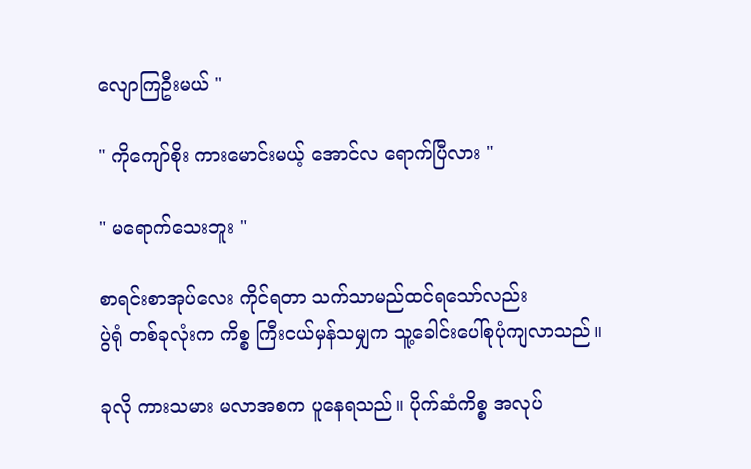လျောကြဦးမယ် "

" ကိုကျော်စိုး ကားမောင်းမယ့် အောင်လ ရောက်ပြီလား "

" မရောက်သေးဘူး "

စာရင်းစာအုပ်လေး ကိုင်ရတာ သက်သာမည်ထင်ရသော်လည်း
ပွဲရုံ တစ်ခုလုံးက ကိစ္စ ကြီးငယ်မှန်သမျှက သူ့ခေါင်းပေါ်စုပုံကျလာသည်။

ခုလို ကားသမား မလာအစက ပူနေရသည်။ ပိုက်ဆံကိစ္စ အလုပ်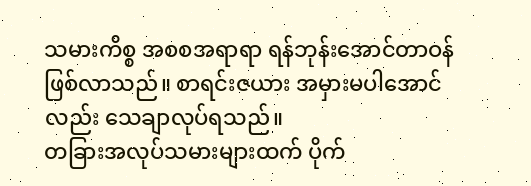သမားကိစ္စ အစစအရာရာ ရန်ဘုန်းအောင်တာဝန်ဖြစ်လာသည်။ စာရင်းဇယား အမှားမပါအောင်လည်း သေချာလုပ်ရသည်။
တခြားအလုပ်သမားများထက် ပိုက်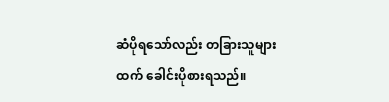ဆံပိုရသော်လည်း တခြားသူများထက် ခေါင်းပိုစားရသည်။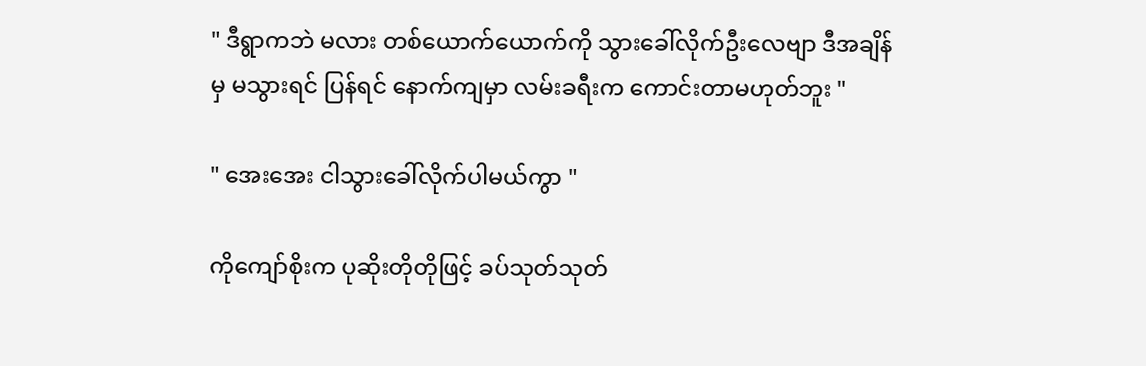" ဒီရွာကဘဲ မလား တစ်ယောက်ယောက်ကို သွားခေါ်လိုက်ဦးလေဗျာ ဒီအချိန်မှ မသွားရင် ပြန်ရင် နောက်ကျမှာ လမ်းခရီးက ကောင်းတာမဟုတ်ဘူး "

" အေးအေး ငါသွားခေါ်လိုက်ပါမယ်ကွာ "

ကိုကျော်စိုးက ပုဆိုးတိုတိုဖြင့် ခပ်သုတ်သုတ်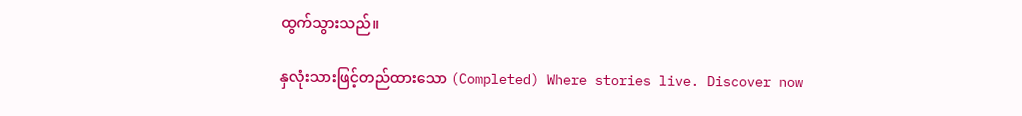ထွက်သွားသည်။

နှလုံးသားဖြင့်တည်ထားသော (Completed) Where stories live. Discover now